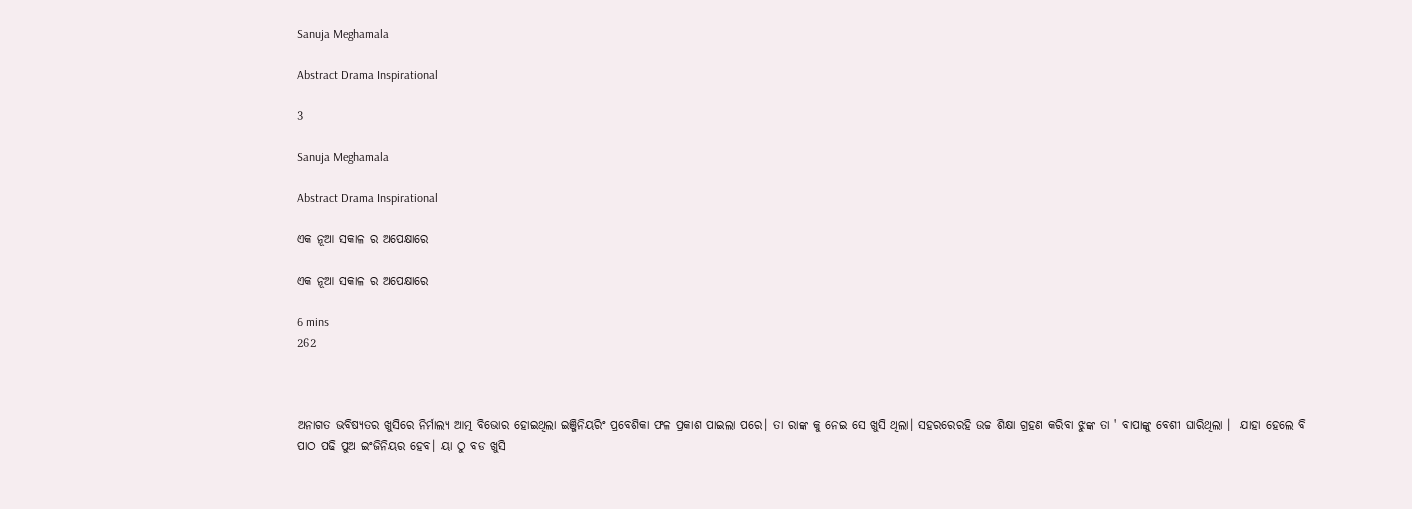Sanuja Meghamala

Abstract Drama Inspirational

3

Sanuja Meghamala

Abstract Drama Inspirational

ଏକ ନୂଆ ସକାଳ ର ଅପେକ୍ଷାରେ

ଏକ ନୂଆ ସକାଳ ର ଅପେକ୍ଷାରେ

6 mins
262



ଅନାଗତ ଭବିଷ୍ୟତର ଖୁସିରେ ନିର୍ମାଲ୍ୟ ଆତ୍ମ ବିଭୋର ହୋଇଥିଲା ଇଞ୍ଜିନିୟରିଂ ପ୍ରବେଶିକା ଫଳ ପ୍ରକାଶ ପାଇଲା ପରେ। ତା ରାଙ୍କ କୁ ନେଇ ସେ ଖୁସି ଥିଲା। ସହରରେରହି ଉଚ୍ଚ ଶିକ୍ଷା ଗ୍ରହଣ କରିବା ଝୁଙ୍କ ତା ' ବାପାଙ୍କୁ ବେଶୀ ଘାରିଥିଲା ।  ଯାହା ହେଲେ ବି ପାଠ ପଢି ପୁଅ ଇଂଜିନିୟର ହେବ। ୟା ଠୁ ବଡ ଖୁସି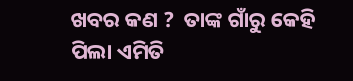ଖବର କଣ ?  ତାଙ୍କ ଗାଁରୁ କେହି ପିଲା ଏମିତି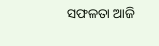ସଫଳତା ଆଜି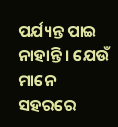ପର୍ଯ୍ୟନ୍ତ ପାଇ ନାହାନ୍ତି। ଯେଉଁ ମାନେ ସହରରେ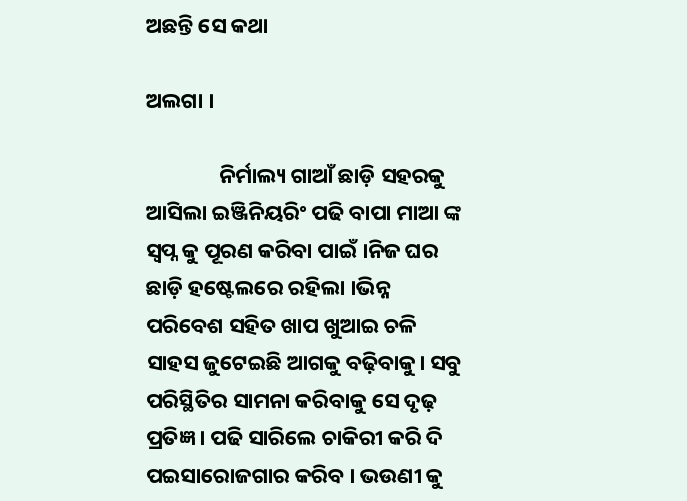ଅଛନ୍ତି ସେ କଥା

ଅଲଗା ।

               ନିର୍ମାଲ୍ୟ ଗାଆଁ ଛାଡ଼ି ସହରକୁ ଆସିଲା ଇଞ୍ଜିନିୟରିଂ ପଢି ବାପା ମାଆ ଙ୍କ ସ୍ଵପ୍ନ କୁ ପୂରଣ କରିବା ପାଇଁ ।ନିଜ ଘର  ଛାଡ଼ି ହଷ୍ଟେଲରେ ରହିଲା ।ଭିନ୍ନ ପରିବେଶ ସହିତ ଖାପ ଖୁଆଇ ଚଳି ସାହସ ଜୁଟେଇଛି ଆଗକୁ ବଢ଼ିବାକୁ। ସବୁ ପରିସ୍ଥିତିର ସାମନା କରିବାକୁ ସେ ଦୃଢ଼ ପ୍ରତିଜ୍ଞ । ପଢି ସାରିଲେ ଚାକିରୀ କରି ଦି ପଇସାରୋଜଗାର କରିବ । ଭଉଣୀ କୁ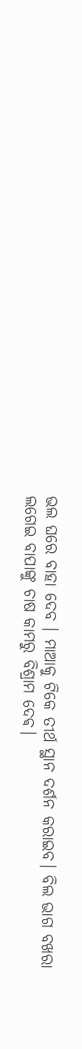ଭଲ ଘରେ ବାହା ଦେବ । ମାଆକୁ ଟିକେ ତୀର୍ଥ ସ୍ଥାନ ଦର୍ଶନ କରାଇବ। ବିଲ ଭାଗ ବଖରା ଲଗେଇ ବାପାଙ୍କୁ ଚାଷ କାମରୁ ବିଶ୍ରାମ ଦେଵ।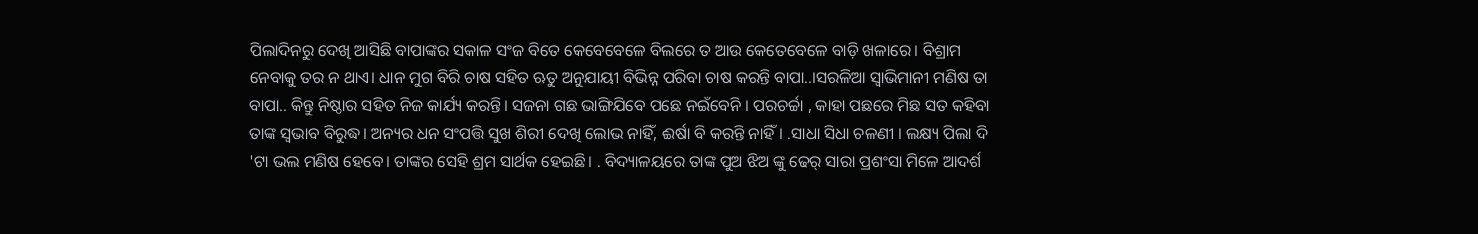ପିଲାଦିନରୁ ଦେଖି ଆସିଛି ବାପାଙ୍କର ସକାଳ ସଂଜ ବିତେ କେବେବେଳେ ବିଲରେ ତ ଆଉ କେତେବେଳେ ବାଡ଼ି ଖଳାରେ। ବିଶ୍ରାମ ନେବାକୁ ତର ନ ଥାଏ। ଧାନ ମୁଗ ବିରି ଚାଷ ସହିତ ଋତୁ ଅନୁଯାୟୀ ବିଭିନ୍ନ ପରିବା ଚାଷ କରନ୍ତି ବାପା..।ସରଳିଆ ସ୍ଵାଭିମାନୀ ମଣିଷ ତା ବାପା.. କିନ୍ତୁ ନିଷ୍ଠାର ସହିତ ନିଜ କାର୍ଯ୍ୟ କରନ୍ତି। ସଜନା ଗଛ ଭାଙ୍ଗିଯିବେ ପଛେ ନଇଁବେନି । ପରଚର୍ଚ୍ଚା , କାହା ପଛରେ ମିଛ ସତ କହିବା ତାଙ୍କ ସ୍ଵଭାବ ବିରୁଦ୍ଧ। ଅନ୍ୟର ଧନ ସଂପତ୍ତି ସୁଖ ଶିରୀ ଦେଖି ଲୋଭ ନାହିଁ, ଈର୍ଷା ବି କରନ୍ତି ନାହିଁ। .ସାଧା ସିଧା ଚଳଣୀ । ଲକ୍ଷ୍ୟ ପିଲା ଦି 'ଟା ଭଲ ମଣିଷ ହେବେ। ତାଙ୍କର ସେହି ଶ୍ରମ ସାର୍ଥକ ହେଇଛି। . ବିଦ୍ୟାଳୟରେ ତାଙ୍କ ପୁଅ ଝିଅ ଙ୍କୁ ଢେର୍ ସାରା ପ୍ରଶଂସା ମିଳେ ଆଦର୍ଶ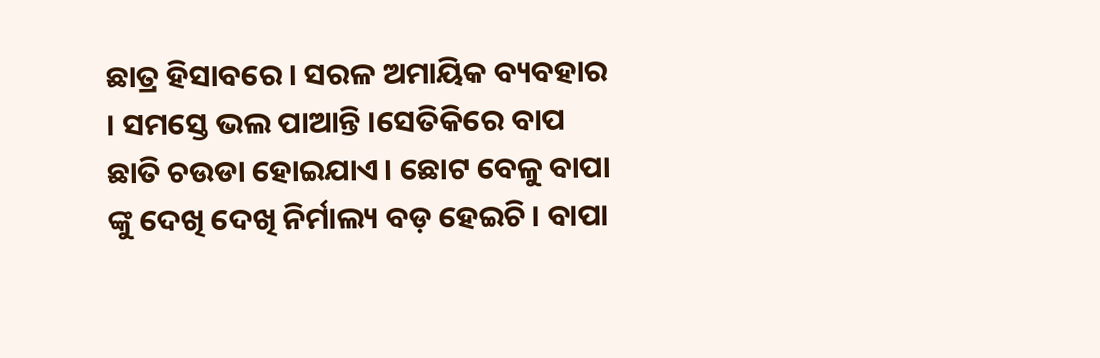ଛାତ୍ର ହିସାବରେ। ସରଳ ଅମାୟିକ ବ୍ୟବହାର । ସମସ୍ତେ ଭଲ ପାଆନ୍ତି ।ସେତିକିରେ ବାପ ଛାତି ଚଉଡା ହୋଇଯାଏ। ଛୋଟ ବେଳୁ ବାପା ଙ୍କୁ ଦେଖି ଦେଖି ନିର୍ମାଲ୍ୟ ବଡ଼ ହେଇଚି। ବାପା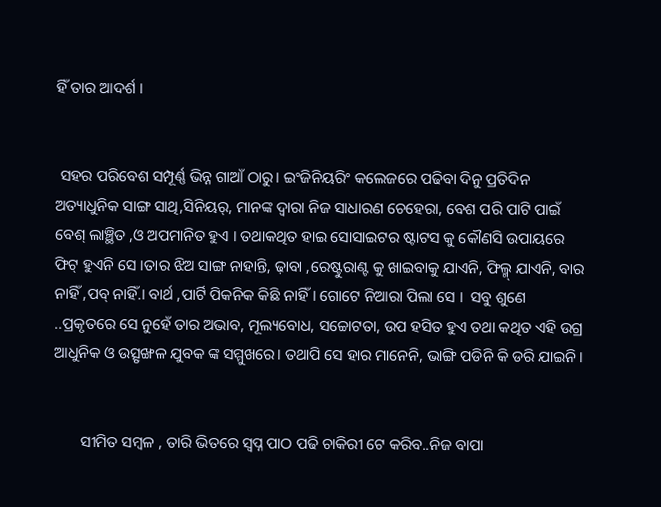ହିଁ ତାର ଆଦର୍ଶ ।


 ସହର ପରିବେଶ ସମ୍ପୂର୍ଣ୍ଣ ଭିନ୍ନ ଗାଆଁ ଠାରୁ। ଇଂଜିନିୟରିଂ କଲେଜରେ ପଢିବା ଦିନୁ ପ୍ରତିଦିନ  ଅତ୍ୟାଧୁନିକ ସାଙ୍ଗ ସାଥି,ସିନିୟର୍, ମାନଙ୍କ ଦ୍ଵାରା ନିଜ ସାଧାରଣ ଚେହେରା, ବେଶ ପରି ପାଟି ପାଇଁ ବେଶ୍ ଲାଞ୍ଛିତ ,ଓ ଅପମାନିତ ହୁଏ । ତଥାକଥିତ ହାଇ ସୋସାଇଟର ଷ୍ଟାଟସ କୁ କୌଣସି ଉପାୟରେ ଫିଟ୍ ହୁଏନି ସେ ।ତାର ଝିଅ ସାଙ୍ଗ ନାହାନ୍ତି, ଢ଼ାବା ,ରେଷ୍ଟୁରାଣ୍ଟ କୁ ଖାଇବାକୁ ଯାଏନି, ଫିଲ୍ମ୍ ଯାଏନି, ବାର ନାହିଁ ,ପବ୍ ନାହିଁ.। ବାର୍ଥ ,ପାର୍ଟି ପିକନିକ କିଛି ନାହିଁ। ଗୋଟେ ନିଆରା ପିଲା ସେ ।  ସବୁ ଶୁଣେ ..ପ୍ରକୃତରେ ସେ ନୁହେଁ ତାର ଅଭାବ, ମୂଲ୍ୟବୋଧ, ସଚ୍ଚୋଟତା, ଉପ ହସିତ ହୁଏ ତଥା କଥିତ ଏହି ଉଗ୍ର ଆଧୁନିକ ଓ ଉତ୍ସୃଙ୍ଖଳ ଯୁବକ ଙ୍କ ସମ୍ମୁଖରେ। ତଥାପି ସେ ହାର ମାନେନି, ଭାଙ୍ଗି ପଡିନି କି ଡରି ଯାଇନି।


       ସୀମିତ ସମ୍ବଳ , ତାରି ଭିତରେ ସ୍ଵପ୍ନ ପାଠ ପଢି ଚାକିରୀ ଟେ କରିବ..ନିଜ ବାପା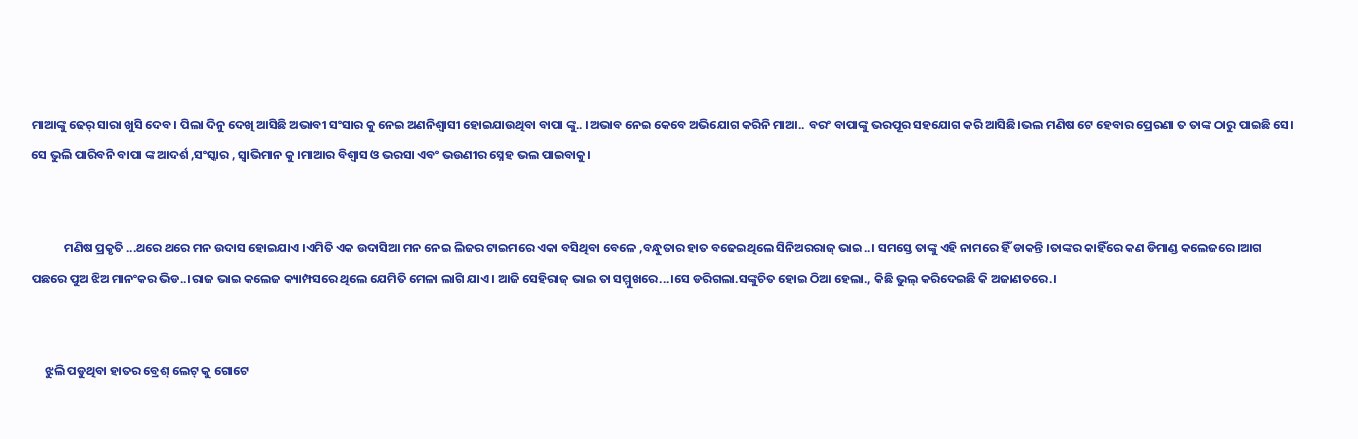ମାଆଙ୍କୁ ଢେର୍ ସାରା ଖୁସି ଦେବ। ପିଲା ଦିନୁ ଦେଖି ଆସିଛି ଅଭାବୀ ସଂସାର କୁ ନେଇ ଅଣନିଶ୍ବାସୀ ହୋଇଯାଉଥିବା ବାପା ଙ୍କୁ.. ।ଅଭାବ ନେଇ କେବେ ଅଭିଯୋଗ କରିନି ମାଆ.. ବରଂ ବାପାଙ୍କୁ ଭରପୂର ସହଯୋଗ କରି ଆସିଛି।ଭଲ ମଣିଷ ଟେ ହେବାର ପ୍ରେରଣା ତ ତାଙ୍କ ଠାରୁ ପାଇଛି ସେ।    ସେ ଭୁଲି ପାରିବନି ବାପା ଙ୍କ ଆଦର୍ଶ ,ସଂସ୍କାର , ସ୍ବାଭିମାନ କୁ ।ମାଆର ବିଶ୍ୱାସ ଓ ଭରସା ଏବଂ ଭଉଣୀର ସ୍ନେହ ଭଲ ପାଇବାକୁ।


            ମଣିଷ ପ୍ରକୃତି ...ଥରେ ଥରେ ମନ ଉଦାସ ହୋଇଯାଏ ।ଏମିତି ଏକ ଉଦାସିଆ ମନ ନେଇ ଲିଜର ଟାଇମରେ ଏକା ବସିଥିବା ବେଳେ ,ବନ୍ଧୁତାର ହାତ ବଢେଇଥିଲେ ସିନିଅରରାଜ୍ ଭାଇ..। ସମସ୍ତେ ତାଙ୍କୁ ଏହି ନାମରେ ହିଁ ଡାକନ୍ତି ।ତାଙ୍କର କାହିଁରେ କଣ ଡିମାଣ୍ଡ କଲେଜରେ।ଆଗ ପଛରେ ପୁଅ ଝିଅ ମାନଂକର ଭିଡ..।ରାଜ ଭାଇ କଲେଜ କ୍ୟାମ୍ପସରେ ଥିଲେ ଯେମିତି ମେଳା ଲାଗି ଯାଏ। ଆଜି ସେହିରାଜ୍ ଭାଇ ତା ସମ୍ମୁଖରେ...।ସେ ଡରିଗଲା.ସଙ୍କୁଚିତ ହୋଇ ଠିଆ ହେଲା., କିଛି ଭୁଲ୍ କରିଦେଇଛି କି ଅଜାଣତରେ.।


     ଝୁଲି ପଡୁଥିବା ହାତର ବ୍ରେଶ୍ ଲେଟ୍ କୁ ଗୋଟେ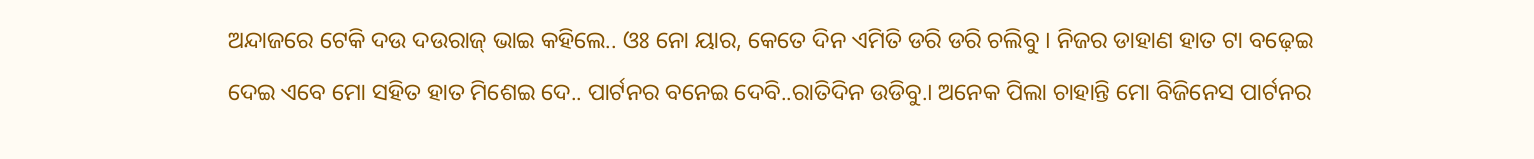ଅନ୍ଦାଜରେ ଟେକି ଦଉ ଦଉରାଜ୍ ଭାଇ କହିଲେ.. ଓଃ ନୋ ୟାର, କେତେ ଦିନ ଏମିତି ଡରି ଡରି ଚଲିବୁ । ନିଜର ଡାହାଣ ହାତ ଟା ବଢ଼େଇ ଦେଇ ଏବେ ମୋ ସହିତ ହାତ ମିଶେଇ ଦେ.. ପାର୍ଟନର ବନେଇ ଦେବି..ରାତିଦିନ ଉଡିବୁ.। ଅନେକ ପିଲା ଚାହାନ୍ତି ମୋ ବିଜିନେସ ପାର୍ଟନର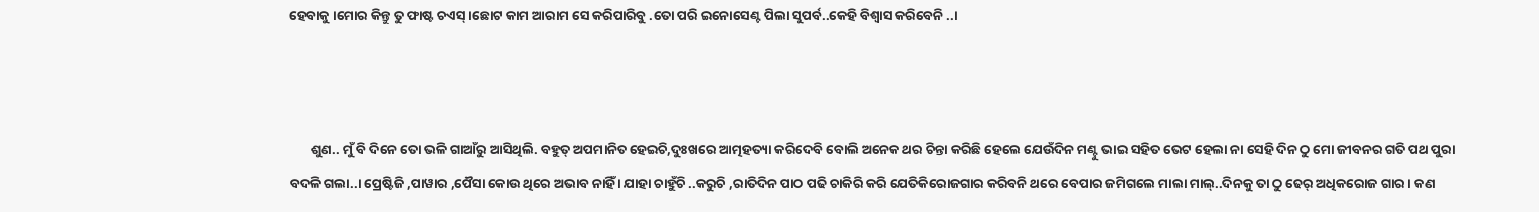ହେବାକୁ ।ମୋର କିନ୍ତୁ ତୁ ଫାଷ୍ଟ ଚଏସ୍ ।ଛୋଟ କାମ ଆରାମ ସେ କରିପାରିବୁ .ତୋ ପରି ଇନୋସେଣ୍ଟ ପିଲା ସୁପର୍ବ..କେହି ବିଶ୍ବାସ କରିବେନି ..।



       ଶୁଣ.. ମୁଁ ବି ଦିନେ ତୋ ଭଳି ଗାଆଁରୁ ଆସିଥିଲି. ବହୁତ୍ ଅପମାନିତ ହେଇଚି,ଦୁଃଖରେ ଆତ୍ମହତ୍ୟା କରିଦେବି ବୋଲି ଅନେକ ଥର ଚିନ୍ତା କରିଛି ହେଲେ ଯେଉଁଦିନ ମଣ୍ଟୁ ଭାଇ ସହିତ ଭେଟ ହେଲା ନା ସେହି ଦିନ ଠୁ ମୋ ଜୀବନର ଗତି ପଥ ପୁରା ବଦଳି ଗଲା..। ପ୍ରେଷ୍ଟିଜି ,ପାୱାର ,ପୈସା କୋଉ ଥିରେ ଅଭାବ ନାହିଁ । ଯାହା ଚାହୁଁଚି ..କରୁଚି ,ରାତିଦିନ ପାଠ ପଢି ଚାକିରି କରି ଯେତିକିରୋଜଗାର କରିବନି ଥରେ ବେପାର ଜମିଗଲେ ମାଲା ମାଲ୍..ଦିନକୁ ତା ଠୁ ଢେର୍ ଅଧିକରୋଜ ଗାର। କଣ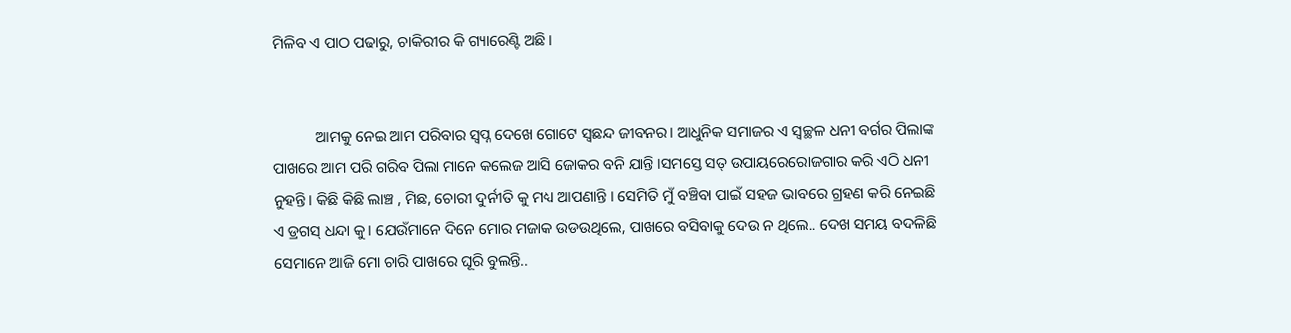ମିଳିବ ଏ ପାଠ ପଢାରୁ, ଚାକିରୀର କି ଗ୍ୟାରେଣ୍ଟି ଅଛି।


           ଆମକୁ ନେଇ ଆମ ପରିବାର ସ୍ଵପ୍ନ ଦେଖେ ଗୋଟେ ସ୍ଵଛନ୍ଦ ଜୀବନର। ଆଧୁନିକ ସମାଜର ଏ ସ୍ୱଚ୍ଛଳ ଧନୀ ବର୍ଗର ପିଲାଙ୍କ ପାଖରେ ଆମ ପରି ଗରିବ ପିଲା ମାନେ କଲେଜ ଆସି ଜୋକର ବନି ଯାନ୍ତି ।ସମସ୍ତେ ସତ୍ ଉପାୟରେରୋଜଗାର କରି ଏଠି ଧନୀ ନୁହନ୍ତି। କିଛି କିଛି ଲାଞ୍ଚ , ମିଛ, ଚୋରୀ ଦୁର୍ନୀତି କୁ ମଧ୍ୟ ଆପଣାନ୍ତି । ସେମିତି ମୁଁ ବଞ୍ଚିବା ପାଇଁ ସହଜ ଭାବରେ ଗ୍ରହଣ କରି ନେଇଛି ଏ ଡ୍ରଗସ୍ ଧନ୍ଦା କୁ। ଯେଉଁମାନେ ଦିନେ ମୋର ମଜାକ ଉଡଉଥିଲେ, ପାଖରେ ବସିବାକୁ ଦେଉ ନ ଥିଲେ.. ଦେଖ ସମୟ ବଦଳିଛି ସେମାନେ ଆଜି ମୋ ଚାରି ପାଖରେ ଘୂରି ବୁଲନ୍ତି..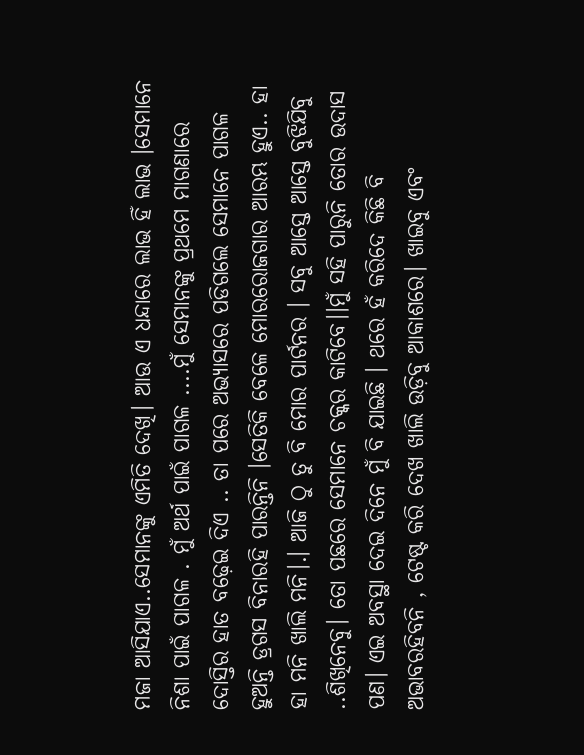ମଜା ଆସିଯାଏ..ସେମାନଙ୍କୁ ଏମିତି ଦେଖି। ଆଉ ଏ ଧନ୍ଦାରେ ଲାଭ ହିଁ ଲାଭ ।ସେମାନେ ନିଶା ପାଇଁ ପାଗଳ . ମୁଁ ଅର୍ଥ ପାଇଁ ପାଗଳ ....ମୁଁ ସେମାନଙ୍କୁ ପ୍ରଥମେ ମାଗଣାରେ ଦୋସ୍ତିର ହାତ ବଢ଼େଇ ଦିଏ .. ତା ପରେ ଅଭ୍ୟାସରେ ପଡିଗଲେ ସେମାନେ ପାଗଳ ହୁଅନ୍ତି ଡ୍ରଗସ ବିନାରହି ପାରନ୍ତିନି ।ସେତିକି ବେଳେ ମୋରରୋଜଗାର ଆରମ୍ଭ ହୁଏ.. ହା ହା ମନି ଖାଲି ମନି।.। ଆଜି ଠୁ ତୁ ବି ମୋର ପାର୍ଟନର । ସବୁ ଆସ୍ତେ ଆସ୍ତେ ବୁଝିଯିବୁ ..ଶିଖିନେବୁ। ତୋ ପଛରେ ସେମାନେ ଚକ୍କର କାଟିବେ।।ମୁଁ ସହି ପାରୁନି ତୋର ଉଦାସ ପଣ। ଏଇ ଅବସ୍ଥା ଦେଇ ଦିନେ ମୁଁ ବି ଯାଇଛି । ଥରେ ହଁ କରିଦେ କିଛି ବି ଅଭାବରହିବନି , ଟେଷ୍ଟ କରି ଦେଖ ଖାଲି ଉଡ଼ିବୁ ଆକାଶରେ। ଖାଇବୁ ଏବଂ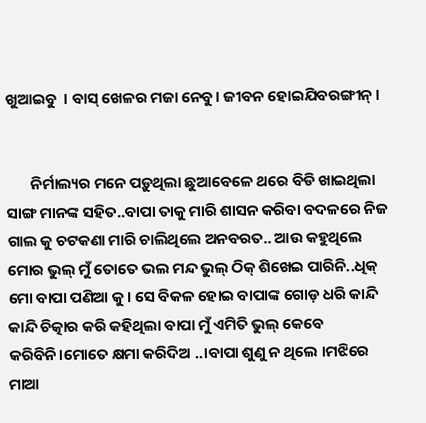ଖୁଆଇବୁ  । ବାସ୍ ଖେଳର ମଜା ନେବୁ। ଜୀବନ ହୋଇଯିବରଙ୍ଗୀନ୍ ।


       ନିର୍ମାଲ୍ୟର ମନେ ପଡ଼ୁଥିଲା ଛୁଆବେଳେ ଥରେ ବିଡି ଖାଇଥିଲା ସାଙ୍ଗ ମାନଙ୍କ ସହିତ..ବାପା ତାକୁ ମାରି ଶାସନ କରିବା ବଦଳରେ ନିଜ ଗାଲ କୁ ଚଟକଣା ମାରି ଚାଲିଥିଲେ ଅନବରତ.. ଆଉ କହୁଥିଲେ ମୋର ଭୁଲ୍ ମୁଁ ତୋତେ ଭଲ ମନ୍ଦ ଭୁଲ୍ ଠିକ୍ ଶିଖେଇ ପାରିନି..ଧିକ୍ ମୋ ବାପା ପଣିଆ କୁ। ସେ ବିକଳ ହୋଇ ବାପାଙ୍କ ଗୋଡ଼ ଧରି କାନ୍ଦି କାନ୍ଦି ଚିତ୍କାର କରି କହିଥିଲା ବାପା ମୁଁ ଏମିତି ଭୁଲ୍ କେବେ କରିବିନି।ମୋତେ କ୍ଷମା କରିଦିଅ ..।ବାପା ଶୁଣୁ ନ ଥିଲେ ।ମଝିରେ ମାଆ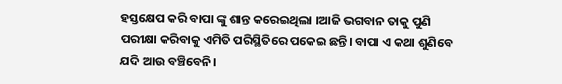ହସ୍ତକ୍ଷେପ କରି ବାପା ଙ୍କୁ ଶାନ୍ତ କରେଇଥିଲା ।ଆଜି ଭଗବାନ ତାକୁ ପୁଣି ପରୀକ୍ଷା କରିବାକୁ ଏମିତି ପରିସ୍ଥିତିରେ ପକେଇ ଛନ୍ତି। ବାପା ଏ କଥା ଶୁଣିବେ ଯଦି ଆଉ ବଞ୍ଚିବେନି।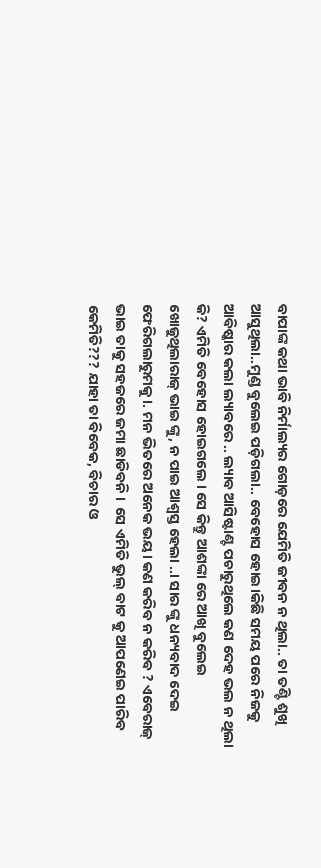ବାପାଙ୍କ କଥା ଭାବି ନିର୍ମାଲ୍ୟର ଗୋଡ଼ରେ ଯେମିତି ଜୀବନ ନ ଥିଲା.. ତା ତଣ୍ଟି ଶୁଖି ଆସୁଥିଲା..ମୁଣ୍ଡ ବୁଲେଇ ପଡ଼ିଗଲା.. ବେହୋସ ହୋଇ।କିଛି ସମୟ ପରେ ନିଜକୁ ଆବିଷ୍କାର କଲା ଲ୍ୟାବରେ .. ଲ୍ୟାବ ଆସିଷ୍ଟାଣ୍ଟ ପଚାରୁଥିଲେ କଣ ଦେହ ଭଲ ନ ଥିଲା କି? ଏମିତି ବେହୋସ ହୋଇଗଲେ । ସେ କିନ୍ତୁ ଆଶଙ୍କା ରେ ଆଖି ବୁଲେଇ ଖୋଜୁଥିଲାରାଜ୍ ଭାଇ ଙ୍କୁ, ନ ପାଇ ଆଶ୍ବସ୍ତ ହେଲା ..। ସାର ଙ୍କୁ ଧନ୍ୟବାଦ ଦେଇ ଫେରିଗଲାରୁମକୁ।. ମନ ଭିତରେ ଅନେକ ଭୟ। କଣ କରିବ ନ କରିବ ? ଏବେରାଜ୍ ଭାଇ ତାକୁ ସହଜରେ ଜମା ଛାଡିବନି ।  ସେ ଏମିତି ଭୁଲ୍ ବାଟ କୁ ଆପଣେଇ ପାରିବ କେମିତି??? ଯାହା ତା ବିବେକ, ବିଚାର ଓ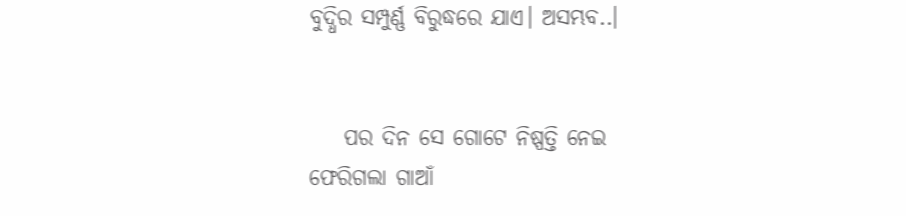ବୁଦ୍ଧିର ସମ୍ପୁର୍ଣ୍ଣ ବିରୁଦ୍ଧରେ ଯାଏ। ଅସମ୍ଭବ..।


    ପର ଦିନ ସେ ଗୋଟେ ନିଷ୍ପତ୍ତି ନେଇ ଫେରିଗଲା ଗାଆଁ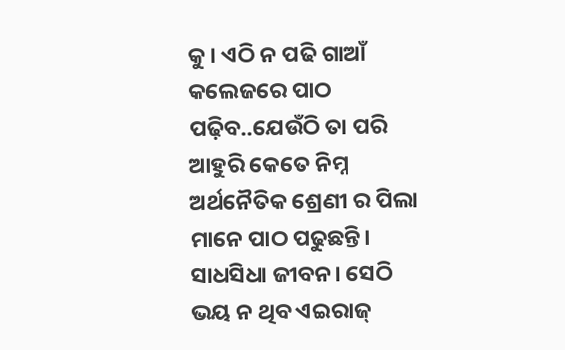କୁ। ଏଠି ନ ପଢି ଗାଆଁ କଲେଜରେ ପାଠ ପଢ଼ିବ..ଯେଉଁଠି ତା ପରି ଆହୁରି କେତେ ନିମ୍ନ ଅର୍ଥନୈତିକ ଶ୍ରେଣୀ ର ପିଲା ମାନେ ପାଠ ପଢୁଛନ୍ତି। ସାଧସିଧା ଜୀବନ। ସେଠି ଭୟ ନ ଥିବ ଏଇରାଜ୍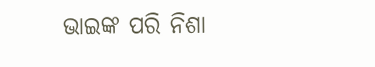ଭାଇଙ୍କ ପରି ନିଶା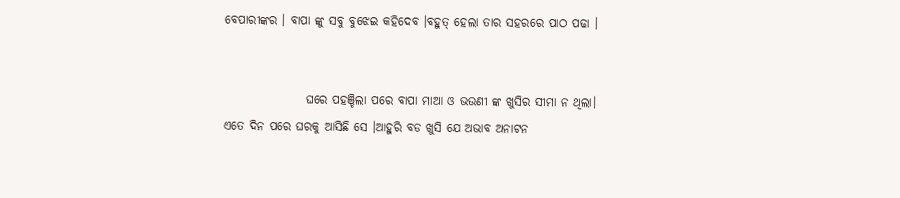ବେପାରୀଙ୍କର । ବାପା ଙ୍କୁ ସବୁ ବୁଝେଇ କହିଦେବ ।ବହୁତ୍ ହେଲା ତାର ସହରରେ ପାଠ ପଢା ।


                 ଘରେ ପହଞ୍ଚିଲା ପରେ ବାପା ମାଆ ଓ ଭଉଣୀ ଙ୍କ ଖୁସିର ସୀମା ନ ଥିଲା। ଏତେ ଦିନ ପରେ ଘରକୁ ଆସିଛି ସେ ।ଆହୁରି ବଡ ଖୁସି ଯେ ଅଭାବ ଅନାଟନ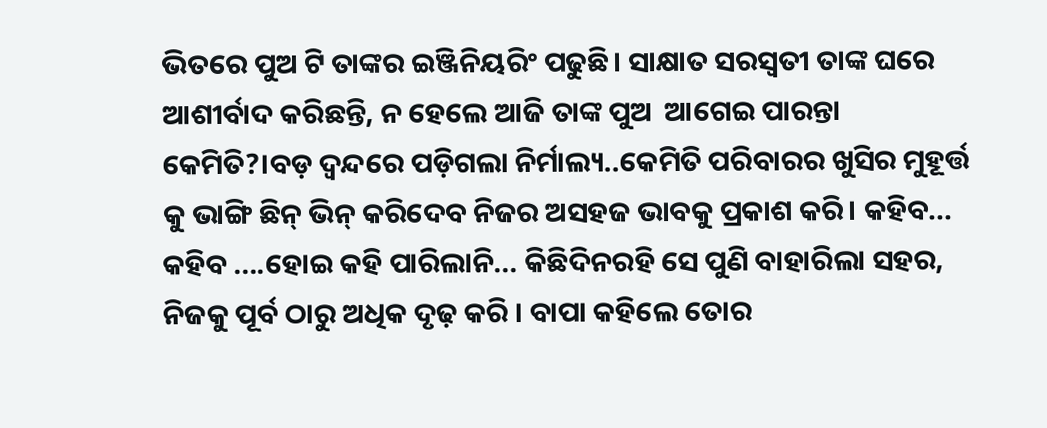ଭିତରେ ପୁଅ ଟି ତାଙ୍କର ଇଞ୍ଜିନିୟରିଂ ପଢୁଛି। ସାକ୍ଷାତ ସରସ୍ଵତୀ ତାଙ୍କ ଘରେ ଆଶୀର୍ବାଦ କରିଛନ୍ତି, ନ ହେଲେ ଆଜି ତାଙ୍କ ପୁଅ  ଆଗେଇ ପାରନ୍ତା କେମିତି?।ବଡ଼ ଦ୍ଵନ୍ଦରେ ପଡ଼ିଗଲା ନିର୍ମାଲ୍ୟ..କେମିତି ପରିବାରର ଖୁସିର ମୁହୂର୍ତ୍ତ କୁ ଭାଙ୍ଗି ଛିନ୍ ଭିନ୍ କରିଦେବ ନିଜର ଅସହଜ ଭାବକୁ ପ୍ରକାଶ କରି। କହିବ... କହିବ ....ହୋଇ କହି ପାରିଲାନି... କିଛିଦିନରହି ସେ ପୁଣି ବାହାରିଲା ସହର, ନିଜକୁ ପୂର୍ବ ଠାରୁ ଅଧିକ ଦୃଢ଼ କରି । ବାପା କହିଲେ ତୋର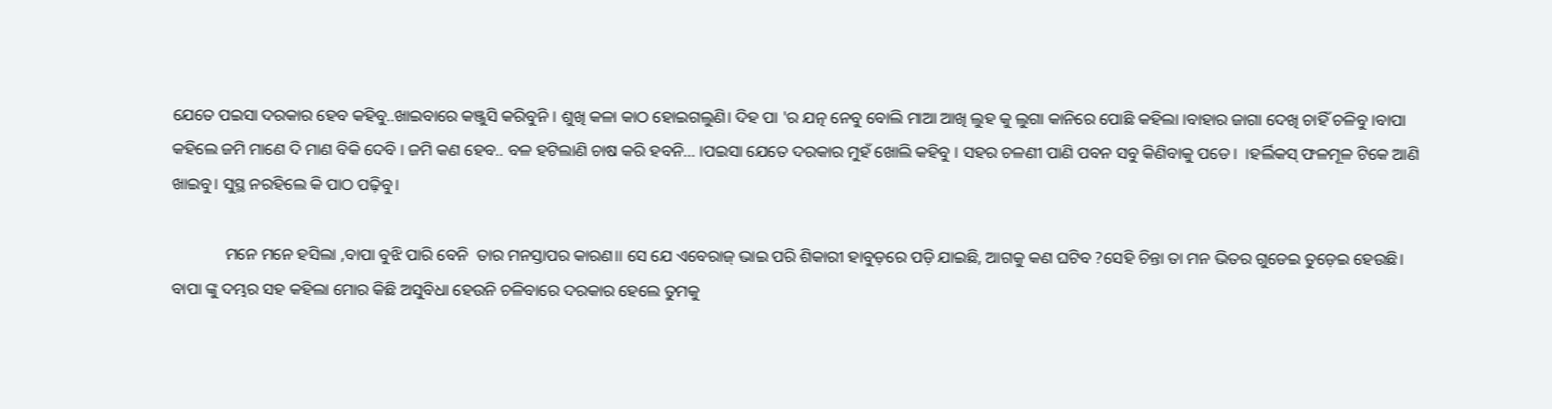ଯେତେ ପଇସା ଦରକାର ହେବ କହିବୁ..ଖାଇବାରେ କଞ୍ଜୁସି କରିବୁନି । ଶୁଖି କଳା କାଠ ହୋଇଗଲୁଣି। ଦିହ ପା 'ର ଯତ୍ନ ନେବୁ ବୋଲି ମାଆ ଆଖି ଲୁହ କୁ ଲୁଗା କାନିରେ ପୋଛି କହିଲା ।ବାହାର ଜାଗା ଦେଖି ଚାହିଁ ଚଳିବୁ ।ବାପା କହିଲେ ଜମି ମାଣେ ଦି ମାଣ ବିକି ଦେବି । ଜମି କଣ ହେବ.. ବଳ ହଟିଲାଣି ଚାଷ କରି ହବନି... ।ପଇସା ଯେତେ ଦରକାର ମୁହଁ ଖୋଲି କହିବୁ । ସହର ଚଳଣୀ ପାଣି ପବନ ସବୁ କିଣିବାକୁ ପଡେ।  ।ହର୍ଲିକସ୍ ଫଳମୂଳ ଟିକେ ଆଣି ଖାଇବୁ। ସୁସ୍ଥ ନରହିଲେ କି ପାଠ ପଢ଼ିବୁ।

             ମନେ ମନେ ହସିଲା ,ବାପା ବୁଝି ପାରି ବେନି  ତାର ମନସ୍ତାପର କାରଣ।। ସେ ଯେ ଏବେରାଜ୍ ଭାଇ ପରି ଶିକାରୀ ହାବୁଡ଼ରେ ପଡ଼ି ଯାଇଛି, ଆଗକୁ କଣ ଘଟିବ ?ସେହି ଚିନ୍ତା ତା ମନ ଭିତର ଗୁଡେଇ ତୁଡ଼େଇ ହେଉଛି। ବାପା ଙ୍କୁ ଦମ୍ଭର ସହ କହିଲା ମୋର କିଛି ଅସୁବିଧା ହେଉନି ଚଳିବାରେ ଦରକାର ହେଲେ ତୁମକୁ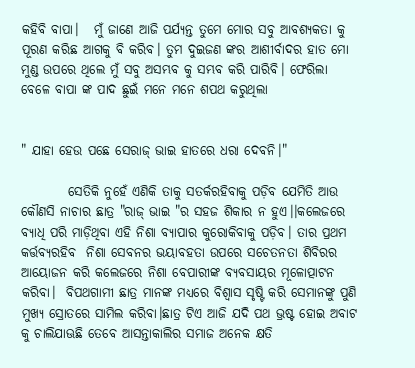କହିବି ବାପା।   ମୁଁ ଜାଣେ ଆଜି ପର୍ଯ୍ୟନ୍ତ ତୁମେ ମୋର ସବୁ ଆବଶ୍ୟକତା କୁ ପୂରଣ କରିଛ ଆଗକୁ ବି କରିବ। ତୁମ ଦୁଇଜଣ ଙ୍କର ଆଶୀର୍ବାଦର ହାତ ମୋ ମୁଣ୍ଡ ଉପରେ ଥିଲେ ମୁଁ ସବୁ ଅସମ୍ଭବ କୁ ସମ୍ଭବ କରି ପାରିବି। ଫେରିଲା ବେଳେ ବାପା ଙ୍କ ପାଦ ଛୁଇଁ ମନେ ମନେ ଶପଥ କରୁଥିଲା


" ଯାହା ହେଉ ପଛେ ସେରାଜ୍ ଭାଇ ହାତରେ ଧରା ଦେବନି।"

         ସେତିକି ନୁହେଁ ଏଣିକି ତାକୁ ସତର୍କରହିବାକୁ ପଡ଼ିବ ଯେମିତି ଆଉ କୌଣସି ନାଚାର ଛାତ୍ର "ରାଜ୍ ଭାଇ "ର ସହଜ ଶିକାର ନ ହୁଏ।।କଲେଜରେ ବ୍ୟାଧି ପରି ମାଡ଼ିଥିବା ଏହି ନିଶା ବ୍ୟାପାର କୁରୋକିବାକୁ ପଡ଼ିବ। ତାର ପ୍ରଥମ କର୍ତ୍ତବ୍ୟରହିବ  ନିଶା ସେବନର ଭୟାବହତା ଉପରେ ସଚେତନତା ଶିବିରର ଆୟୋଜନ କରି କଲେଜରେ ନିଶା ବେପାରୀଙ୍କ ବ୍ୟବସାୟର ମୂଳୋତ୍ପାଟନ କରିବା।  ବିପଥଗାମୀ ଛାତ୍ର ମାନଙ୍କ ମଧ୍ୟରେ ବିଶ୍ୱାସ ସୃଷ୍ଟି କରି ସେମାନଙ୍କୁ ପୁଣି ମୁଖ୍ୟ ସ୍ରୋତରେ ସାମିଲ କରିବା।ଛାତ୍ର ଟିଏ ଆଜି ଯଦି ପଥ ଭ୍ରଷ୍ଟ ହୋଇ ଅବାଟ କୁ ଚାଲିଯାଊଛି ତେବେ ଆସନ୍ତାକାଲିର ସମାଜ ଅନେକ କ୍ଷତି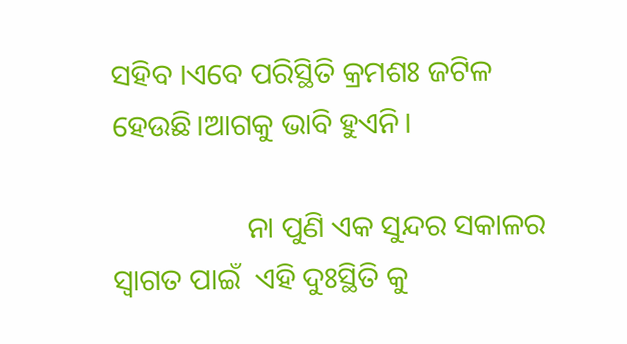ସହିବ ।ଏବେ ପରିସ୍ଥିତି କ୍ରମଶଃ ଜଟିଳ ହେଉଛି।ଆଗକୁ ଭାବି ହୁଏନି।

                  ନା ପୁଣି ଏକ ସୁନ୍ଦର ସକାଳର ସ୍ବାଗତ ପାଇଁ  ଏହି ଦୁଃସ୍ଥିତି କୁ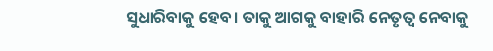ସୁଧାରିବାକୁ ହେବ। ତାକୁ ଆଗକୁ ବାହାରି ନେତୃତ୍ୱ ନେବାକୁ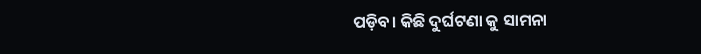ପଡ଼ିବ। କିଛି ଦୁର୍ଘଟଣା କୁ ସାମନା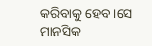କରିବାକୁ ହେବ।ସେ ମାନସିକ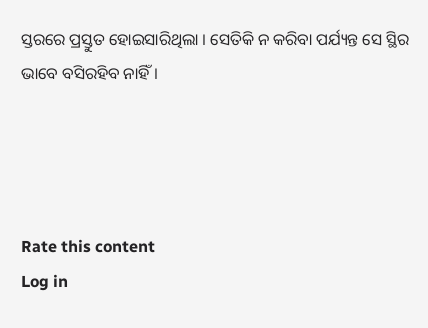ସ୍ତରରେ ପ୍ରସ୍ତୁତ ହୋଇସାରିଥିଲା । ସେତିକି ନ କରିବା ପର୍ଯ୍ୟନ୍ତ ସେ ସ୍ଥିର ଭାବେ ବସିରହିବ ନାହିଁ।




Rate this content
Log in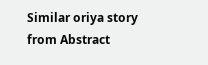Similar oriya story from Abstract